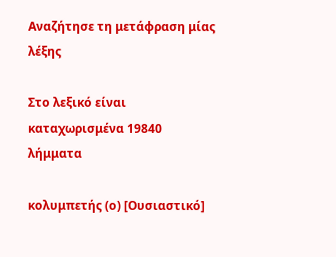Αναζήτησε τη μετάφραση μίας λέξης

Στο λεξικό είναι καταχωρισμένα 19840 λήμματα

κολυμπετής (ο) [Ουσιαστικό]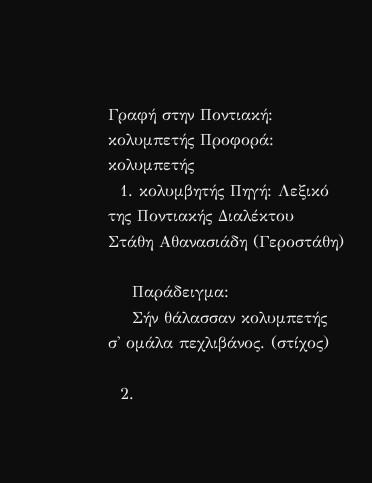Γραφή στην Ποντιακή: κολυμπετής Προφορά: κολυμπετής
  1. κολυμβητής Πηγή: Λεξικό της Ποντιακής Διαλέκτου Στάθη Αθανασιάδη (Γεροστάθη)

    Παράδειγμα:
    Σήν θάλασσαν κολυμπετής σ' ομάλα πεχλιβάνος. (στίχος)

  2.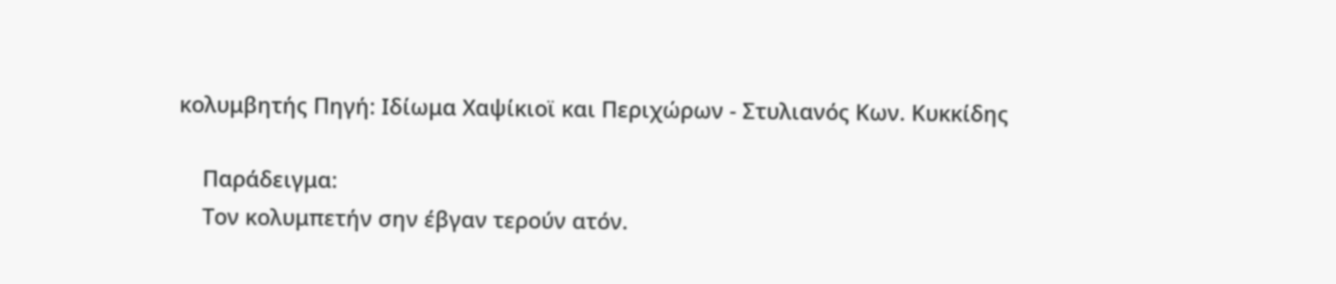κολυμβητής Πηγή: Ιδίωμα Χαψίκιοϊ και Περιχώρων - Στυλιανός Κων. Κυκκίδης

    Παράδειγμα:
    Τον κολυμπετήν σην έβγαν τερούν ατόν.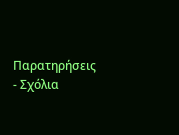Παρατηρήσεις - Σχόλια